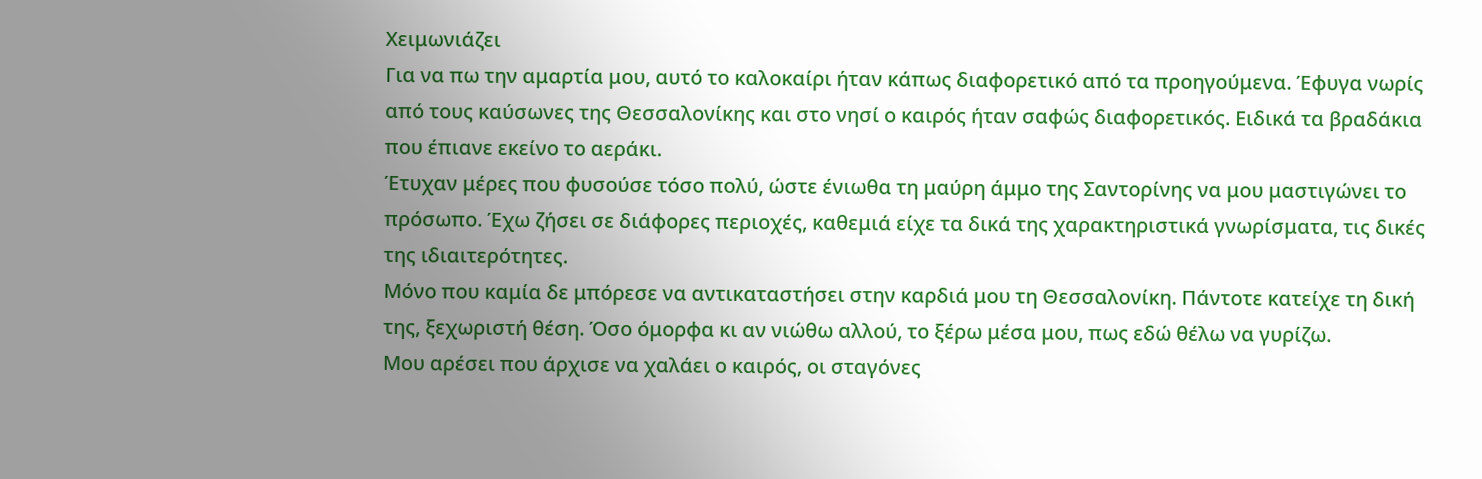Χειμωνιάζει
Για να πω την αμαρτία μου, αυτό το καλοκαίρι ήταν κάπως διαφορετικό από τα προηγούμενα. Έφυγα νωρίς από τους καύσωνες της Θεσσαλονίκης και στο νησί ο καιρός ήταν σαφώς διαφορετικός. Ειδικά τα βραδάκια που έπιανε εκείνο το αεράκι.
Έτυχαν μέρες που φυσούσε τόσο πολύ, ώστε ένιωθα τη μαύρη άμμο της Σαντορίνης να μου μαστιγώνει το πρόσωπο. Έχω ζήσει σε διάφορες περιοχές, καθεμιά είχε τα δικά της χαρακτηριστικά γνωρίσματα, τις δικές της ιδιαιτερότητες.
Μόνο που καμία δε μπόρεσε να αντικαταστήσει στην καρδιά μου τη Θεσσαλονίκη. Πάντοτε κατείχε τη δική της, ξεχωριστή θέση. Όσο όμορφα κι αν νιώθω αλλού, το ξέρω μέσα μου, πως εδώ θέλω να γυρίζω.
Μου αρέσει που άρχισε να χαλάει ο καιρός, οι σταγόνες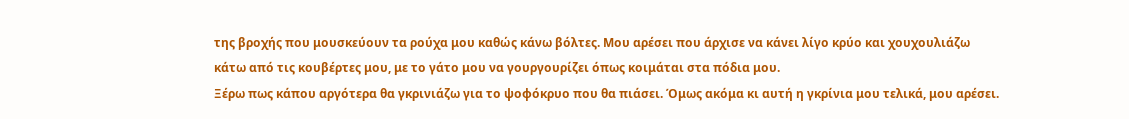της βροχής που μουσκεύουν τα ρούχα μου καθώς κάνω βόλτες. Μου αρέσει που άρχισε να κάνει λίγο κρύο και χουχουλιάζω κάτω από τις κουβέρτες μου, με το γάτο μου να γουργουρίζει όπως κοιμάται στα πόδια μου.
Ξέρω πως κάπου αργότερα θα γκρινιάζω για το ψοφόκρυο που θα πιάσει. Όμως ακόμα κι αυτή η γκρίνια μου τελικά, μου αρέσει.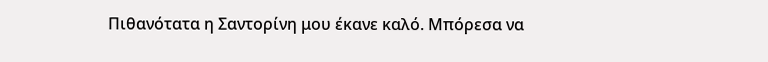Πιθανότατα η Σαντορίνη μου έκανε καλό. Μπόρεσα να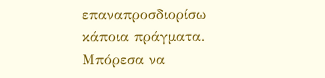επαναπροσδιορίσω κάποια πράγματα. Μπόρεσα να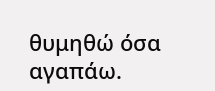θυμηθώ όσα αγαπάω.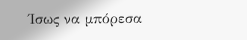Ίσως να μπόρεσα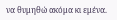να θυμηθώ ακόμα κι εμένα.